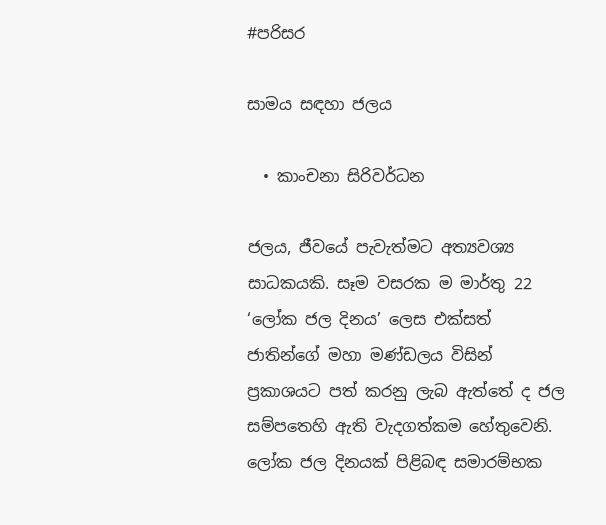#පරිසර

සාමය සඳහා ජලය

  • කාංචනා සිරිවර්ධන

ජලය, ජීවයේ පැවැත්මට අත්‍යවශ්‍ය සාධකයකි. සෑම වසරක ම මාර්තු 22 ‘ලෝක ජල දිනය’ ලෙස එක්සත් ජාතින්ගේ මහා මණ්ඩලය විසින් ප්‍රකාශයට පත් කරනු ලැබ ඇත්තේ ද ජල සම්පතෙහි ඇති වැදගත්කම හේතුවෙනි. ලෝක ජල දිනයක් පිළිබඳ සමාරම්භක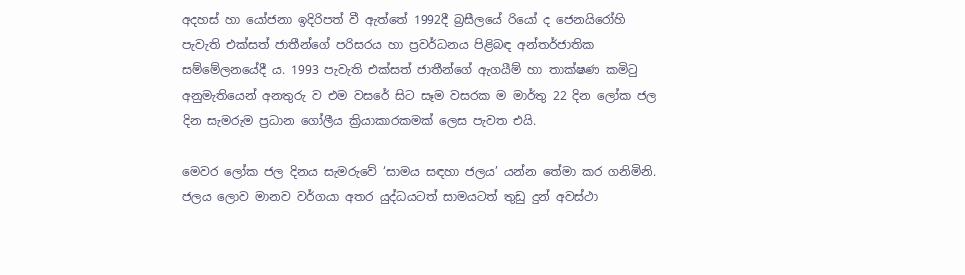අදහස් හා යෝජනා ඉදිරිපත් වී ඇත්තේ 1992දී බ්‍රසීලයේ රියෝ ද ජෙනයිරෝහි පැවැති එක්සත් ජාතීන්ගේ පරිසරය හා ප්‍රවර්ධනය පිළිබඳ අන්තර්ජාතික සම්මේලනයේදී ය. 1993 පැවැති එක්සත් ජාතීන්ගේ ඇගයීම් හා තාක්ෂණ කමිටු අනුමැතියෙන් අනතුරු ව එම වසරේ සිට සෑම වසරක ම මාර්තු 22 දින ලෝක ජල දින සැමරුම ප්‍රධාන ගෝලීය ක්‍රියාකාරකමක් ලෙස පැවත එයි.

මෙවර ලෝක ජල දිනය සැමරුවේ ‘සාමය සඳහා ජලය’ යන්න තේමා කර ගනිමිනි. ජලය ලොව මානව වර්ගයා අතර යුද්ධයටත් සාමයටත් තුඩු දුන් අවස්ථා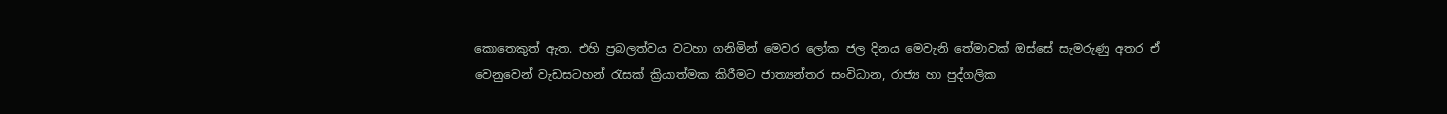කොතෙකුත් ඇත. එහි ප්‍රබලත්වය වටහා ගනිමින් මෙවර ලෝක ජල දිනය මෙවැනි තේමාවක් ඔස්සේ සැමරුණු අතර ඒ වෙනුවෙන් වැඩසටහන් රැසක් ක්‍රියාත්මක කිරීමට ජාත්‍යන්තර සංවිධාන, රාජ්‍ය හා පුද්ගලික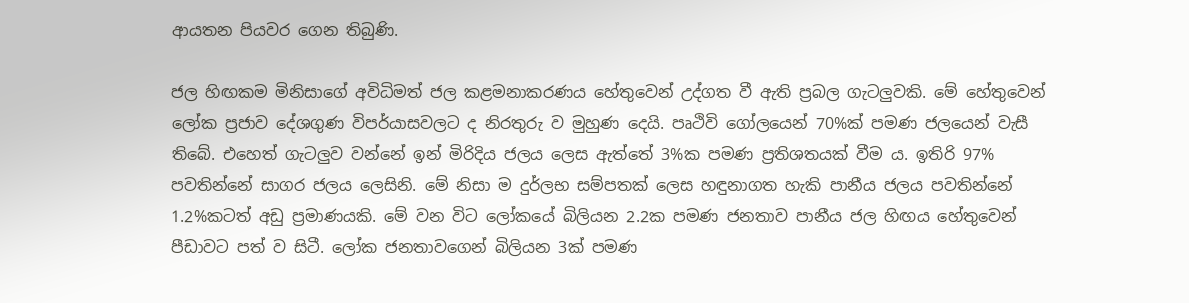ආයතන පියවර ගෙන තිබුණි.

ජල හිඟකම මිනිසාගේ අවිධිමත් ජල කළමනාකරණය හේතුවෙන් උද්ගත වී ඇති ප්‍රබල ගැටලු‍වකි. මේ හේතුවෙන් ලෝක ප්‍රජාව දේශගුණ විපර්යාසවලට ද නිරතුරු ව මුහුණ දෙයි. පෘථිවි ගෝලයෙන් 70%ක් පමණ ජලයෙන් වැසී තිබේ. එහෙත් ගැටලු‍ව වන්නේ ඉන් මිරිදිය ජලය ලෙස ඇත්තේ 3%ක පමණ ප්‍රතිශතයක් වීම ය. ඉතිරි 97% පවතින්නේ සාගර ජලය ලෙසිනි. මේ නිසා ම දුර්ලභ සම්පතක් ලෙස හඳුනාගත හැකි පානීය ජලය පවතින්නේ 1.2%කටත් අඩු ප්‍රමාණයකි. මේ වන විට ලෝකයේ බිලියන 2.2ක පමණ ජනතාව පානීය ජල හිඟය හේතුවෙන් පීඩාවට පත් ව සිටී. ලෝක ජනතාවගෙන් බිලියන 3ක් පමණ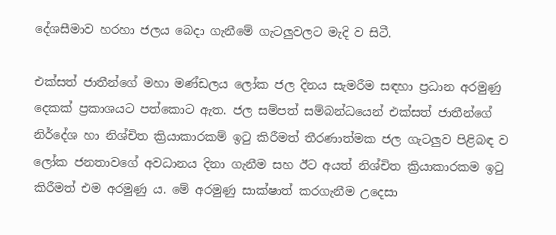දේශසීමාව හරහා ජලය බෙදා ගැනීමේ ගැටලු‍වලට මැදි ව සිටී.

එක්සත් ජාතීන්ගේ මහා මණ්ඩලය ලෝක ජල දිනය සැමරීම සඳහා ප්‍රධාන අරමුණු දෙකක් ප්‍රකාශයට පත්කොට ඇත. ජල සම්පත් සම්බන්ධයෙන් එක්සත් ජාතීන්ගේ නිර්දේශ හා නිශ්චිත ක්‍රියාකාරකම් ඉටු කිරීමත් තීරණාත්මක ජල ගැටලු‍ව පිළිබඳ ව ලෝක ජනතාවගේ අවධානය දිනා ගැනීම සහ ඊට අයත් නිශ්චිත ක්‍රියාකාරකම ඉටු කිරීමත් එම අරමුණු ය. මේ අරමුණු සාක්ෂාත් කරගැනීම උදෙසා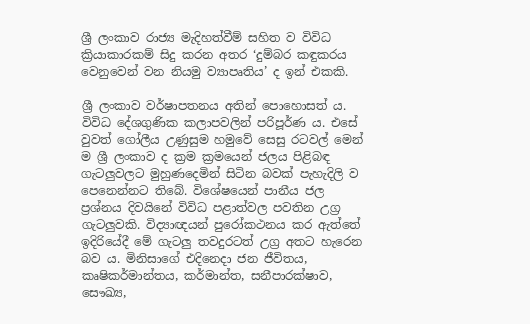ශ්‍රී ලංකාව රාජ්‍ය මැදිහත්වීම් සහිත ව විවිධ ක්‍රියාකාරකම් සිදු කරන අතර ‘දුම්බර කඳුකරය වෙනුවෙන් වන නියමු ව්‍යාපෘතිය’ ද ඉන් එකකි.

ශ්‍රී ලංකාව වර්ෂාපතනය අතින් පොහොසත් ය. විවිධ දේශගුණික කලාපවලින් පරිපූර්ණ ය. එසේ වුවත් ගෝලීය උණුසුම හමුවේ සෙසු රටවල් මෙන් ම ශ්‍රී ලංකාව ද ක්‍රම ක්‍රමයෙන් ජලය පිළිබඳ ගැටලු‍වලට මුහුණදෙමින් සිටින බවක් පැහැදිලි ව පෙනෙන්නට තිබේ. විශේෂයෙන් පානීය ජල ප්‍රශ්නය දිවයිනේ විවිධ පළාත්වල පවතින උග්‍ර ගැටලු‍වකි. විද්‍යාඥයන් පුරෝකථනය කර ඇත්තේ ඉදිරියේදී මේ ගැටලු‍ තවදුරටත් උග්‍ර අතට හැරෙන බව ය. මිනිසාගේ එදිනෙදා ජන ජීවිතය, කෘෂිකර්මාන්තය, කර්මාන්ත, සනීපාරක්ෂාව, සෞඛ්‍ය,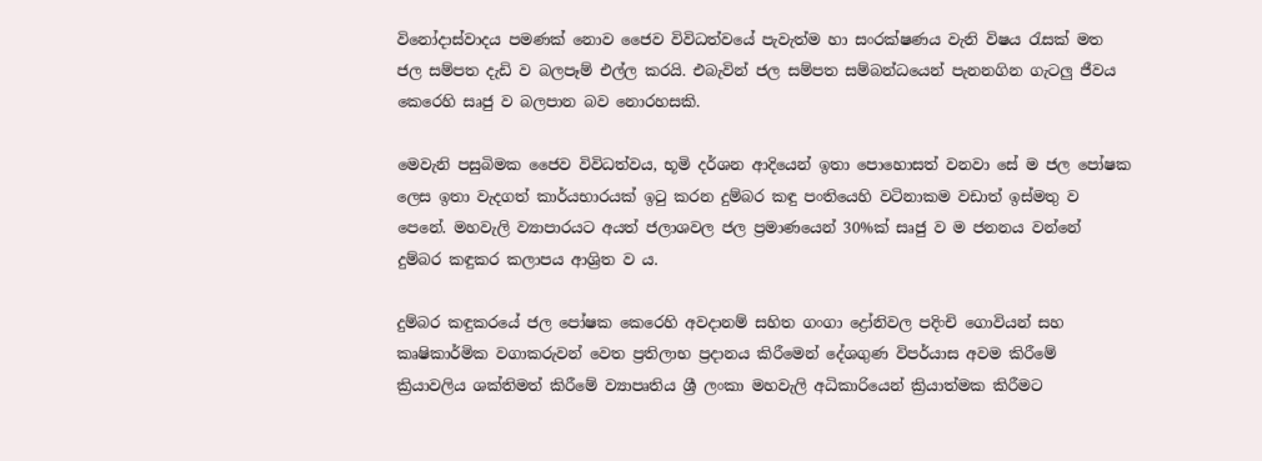විනෝදාස්වාදය පමණක් නොව ජෛව විවිධත්වයේ පැවැත්ම හා සංරක්ෂණය වැනි විෂය රැසක් මත ජල සම්පත දැඩි ව බලපෑම් එල්ල කරයි. එබැවින් ජල සම්පත සම්බන්ධයෙන් පැනනගින ගැටලු‍ ජීවය කෙරෙහි සෘජු ව බලපාන බව නොරහසකි.

මෙවැනි පසුබිමක ජෛව විවිධත්වය, භූමි දර්ශන ආදියෙන් ඉතා පොහොසත් වනවා සේ ම ජල පෝෂක ලෙස ඉතා වැදගත් කාර්යභාරයක් ඉටු කරන දුම්බර කඳු පංතියෙහි වටිනාකම වඩාත් ඉස්මතු ව පෙනේ. මහවැලි ව්‍යාපාරයට අයත් ජලාශවල ජල ප්‍රමාණයෙන් 30%ක් සෘජු ව ම ජනනය වන්නේ දුම්බර කඳුකර කලාපය ආශ්‍රිත ව ය.

දුම්බර කඳුකරයේ ජල පෝෂක කෙරෙහි අවදානම් සහිත ගංගා ද්‍රෝනිවල පදිංචි ගොවියන් සහ කෘෂිකාර්මික වගාකරුවන් වෙත ප්‍රතිලාභ ප්‍රදානය කිරීමෙන් දේශගුණ විපර්යාස අවම කිරීමේ ක්‍රියාවලිය ශක්තිමත් කිරීමේ ව්‍යාපෘතිය ශ්‍රී ලංකා මහවැලි අධිකාරියෙන් ක්‍රියාත්මක කිරීමට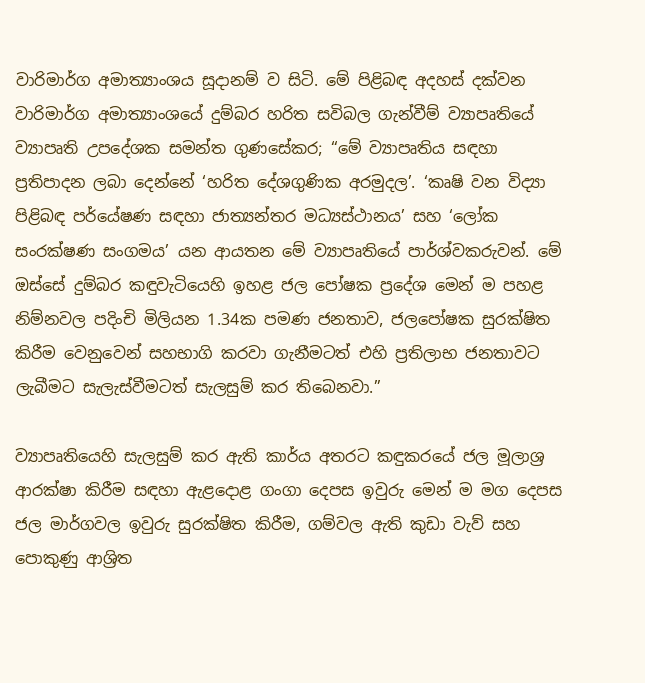වාරිමාර්ග අමාත්‍යාංශය සූදානම් ව සිටි. මේ පිළිබඳ අදහස් දක්වන වාරිමාර්ග අමාත්‍යාංශයේ දුම්බර හරිත සවිබල ගැන්වීම් ව්‍යාපෘතියේ ව්‍යාපෘති උපදේශක සමන්ත ගුණසේකර; “මේ ව්‍යාපෘතිය සඳහා ප්‍රතිපාදන ලබා දෙන්නේ ‘හරිත දේශගුණික අරමුදල’. ‘කෘෂි වන විද්‍යා පිළිබඳ පර්යේෂණ සඳහා ජාත්‍යන්තර මධ්‍යස්ථානය’ සහ ‘ලෝක සංරක්ෂණ සංගමය’ යන ආයතන මේ ව්‍යාපෘතියේ පාර්ශ්වකරුවන්. මේ ඔස්සේ දුම්බර කඳුවැටියෙහි ඉහළ ජල පෝෂක ප්‍රදේශ මෙන් ම පහළ නිම්නවල පදිංචි මිලියන 1.34ක පමණ ජනතාව, ජලපෝෂක සුරක්ෂිත කිරීම වෙනුවෙන් සහභාගි කරවා ගැනීමටත් එහි ප්‍රතිලාභ ජනතාවට ලැබීමට සැලැස්වීමටත් සැලසුම් කර තිබෙනවා.”

ව්‍යාපෘතියෙහි සැලසුම් කර ඇති කාර්ය අතරට කඳුකරයේ ජල මූලාශ්‍ර ආරක්ෂා කිරීම සඳහා ඇළදොළ ගංගා දෙපස ඉවුරු මෙන් ම මග දෙපස ජල මාර්ගවල ඉවුරු සුරක්ෂිත කිරීම, ගම්වල ඇති කුඩා වැව් සහ පොකුණු ආශ්‍රිත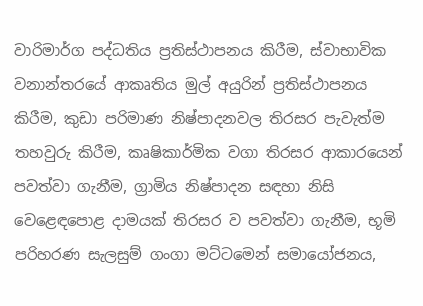වාරිමාර්ග පද්ධතිය ප්‍රතිස්ථාපනය කිරීම, ස්වාභාවික වනාන්තරයේ ආකෘතිය මුල් අයුරින් ප්‍රතිස්ථාපනය කිරීම, කුඩා පරිමාණ නිෂ්පාදනවල තිරසර පැවැත්ම තහවුරු කිරීම, කෘෂිකාර්මික වගා තිරසර ආකාරයෙන් පවත්වා ගැනීම, ග්‍රාමිය නිෂ්පාදන සඳහා නිසි වෙළෙඳපොළ දාමයක් තිරසර ව පවත්වා ගැනීම, භූමි පරිහරණ සැලසුම් ගංගා මට්ටමෙන් සමායෝජනය,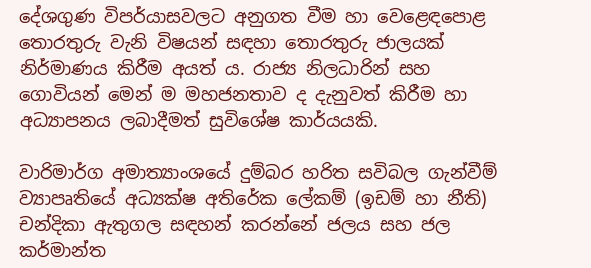දේශගුණ විපර්යාසවලට අනුගත වීම හා වෙළෙඳපොළ තොරතුරු වැනි විෂයන් සඳහා තොරතුරු ජාලයක් නිර්මාණය කිරීම අයත් ය. රාජ්‍ය නිලධාරින් සහ ගොවියන් මෙන් ම මහජනතාව ද දැනුවත් කිරීම හා අධ්‍යාපනය ලබාදීමත් සුවිශේෂ කාර්යයකි.

වාරිමාර්ග අමාත්‍යාංශයේ දුම්බර හරිත සවිබල ගැන්වීම් ව්‍යාපෘතියේ අධ්‍යක්ෂ අතිරේක ලේකම් (ඉඩම් හා නීති) චන්දිකා ඇතුගල සඳහන් කරන්නේ ජලය සහ ජල කර්මාන්ත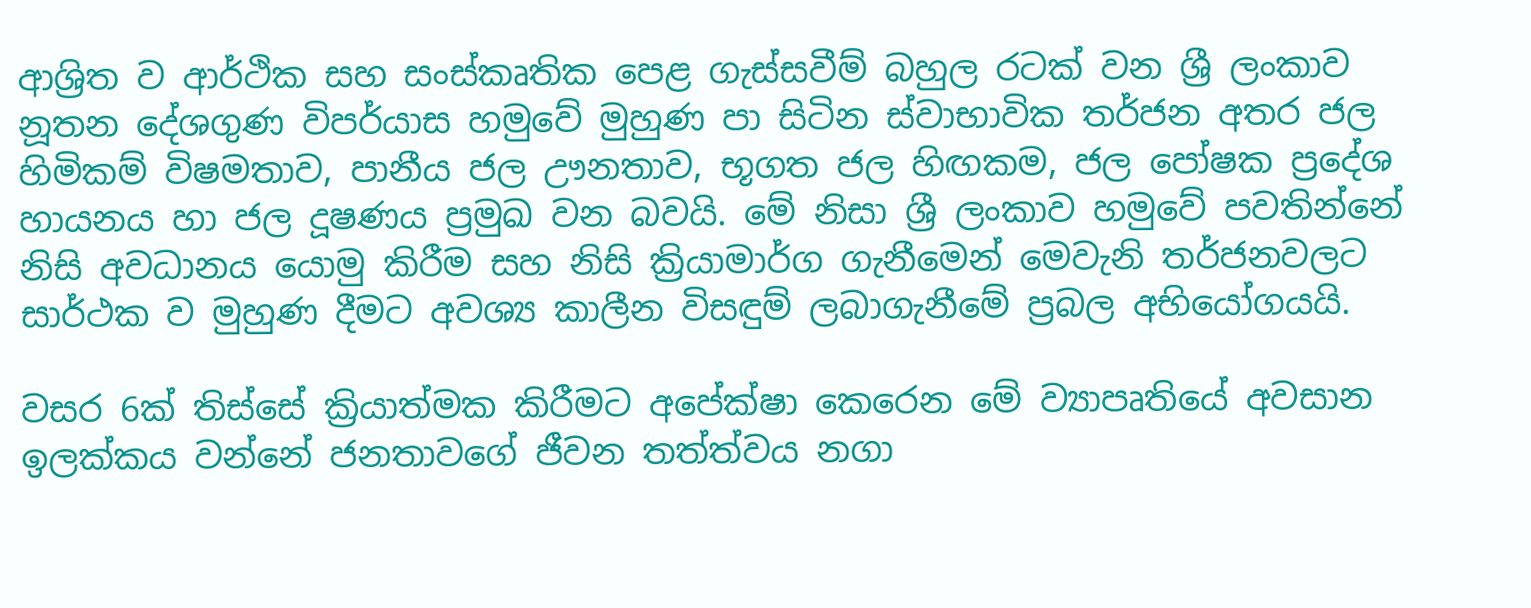ආශ්‍රිත ව ආර්ථික සහ සංස්කෘතික පෙළ ගැස්සවීම් බහුල රටක් වන ශ්‍රී ලංකාව නූතන දේශගුණ විපර්යාස හමුවේ මුහුණ පා සිටින ස්වාභාවික තර්ජන අතර ජල හිමිකම් විෂමතාව, පානීය ජල ඌනතාව, භූගත ජල හිඟකම, ජල පෝෂක ප්‍රදේශ හායනය හා ජල දූෂණය ප්‍රමුඛ වන බවයි. මේ නිසා ශ්‍රී ලංකාව හමුවේ පවතින්නේ නිසි අවධානය යොමු කිරීම සහ නිසි ක්‍රියාමාර්ග ගැනීමෙන් මෙවැනි තර්ජනවලට සාර්ථක ව මුහුණ දීමට අවශ්‍ය කාලීන විසඳුම් ලබාගැනීමේ ප්‍රබල අභියෝගයයි.

වසර 6ක් තිස්සේ ක්‍රියාත්මක කිරීමට අපේක්ෂා කෙරෙන මේ ව්‍යාපෘතියේ අවසාන ඉලක්කය වන්නේ ජනතාවගේ ජීවන තත්ත්වය නගා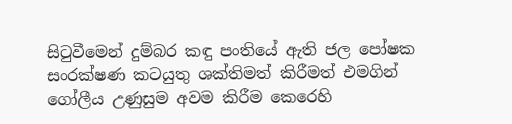සිටුවීමෙන් දුම්බර කඳු පංතියේ ඇති ජල පෝෂක සංරක්ෂණ කටයුතු ශක්තිමත් කිරීමත් එමගින් ගෝලීය උණුසුම අවම කිරීම කෙරෙහි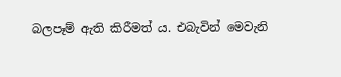බලපෑම් ඇති කිරීමත් ය. එබැවින් මෙවැනි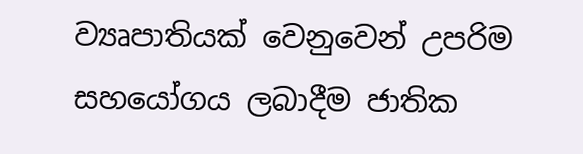ව්‍යෘපාතියක් වෙනුවෙන් උපරිම සහයෝගය ලබාදීම ජාතික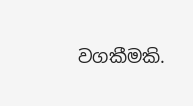වගකීමකි.